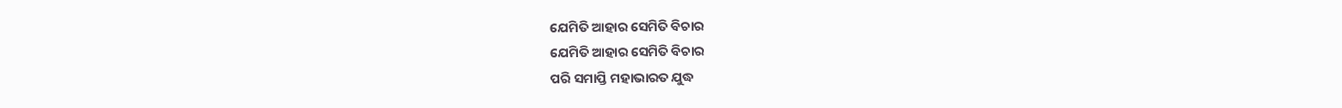ଯେମିତି ଆହାର ସେମିତି ବିଚାର
ଯେମିତି ଆହାର ସେମିତି ବିଚାର
ପରି ସମାପ୍ତି ମହାଭାରତ ଯୁଦ୍ଧ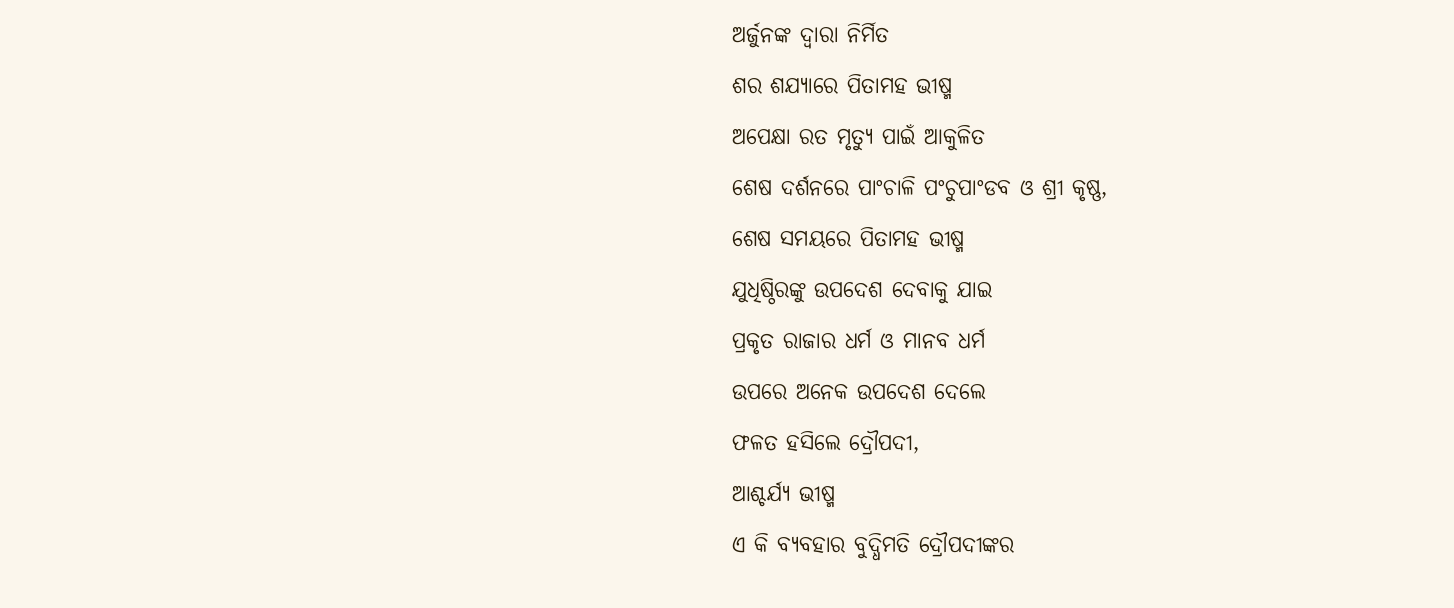ଅର୍ଜୁନଙ୍କ ଦ୍ଵାରା ନିର୍ମିତ
ଶର ଶଯ୍ୟାରେ ପିତାମହ ଭୀଷ୍ମ
ଅପେକ୍ଷା ରତ ମୃତ୍ୟୁ ପାଇଁ ଆକୁଳିତ
ଶେଷ ଦର୍ଶନରେ ପାଂଚାଳି ପଂଚୁପାଂଡବ ଓ ଶ୍ରୀ କୃଷ୍ଣ,
ଶେଷ ସମୟରେ ପିତାମହ ଭୀଷ୍ମ
ଯୁଧିଷ୍ଠିରଙ୍କୁ ଉପଦେଶ ଦେବାକୁ ଯାଇ
ପ୍ରକୃତ ରାଜାର ଧର୍ମ ଓ ମାନବ ଧର୍ମ
ଉପରେ ଅନେକ ଉପଦେଶ ଦେଲେ
ଫଳତ ହସିଲେ ଦ୍ରୌପଦୀ,
ଆଶ୍ଚର୍ଯ୍ୟ ଭୀଷ୍ମ
ଏ କି ବ୍ୟବହାର ବୁଦ୍ଧିମତି ଦ୍ରୌପଦୀଙ୍କର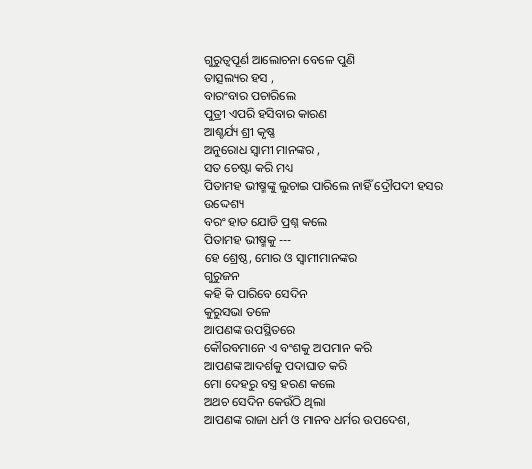ଗୁରୁତ୍ୱପୂର୍ଣ ଆଲୋଚନା ବେଳେ ପୁଣି
ତାତ୍ସଲ୍ୟର ହସ ,
ବାରଂବାର ପଚାରିଲେ
ପୁତ୍ରୀ ଏପରି ହସିବାର କାରଣ
ଆଶ୍ଚର୍ଯ୍ୟ ଶ୍ରୀ କୃଷ୍ଣ
ଅନୁରୋଧ ସ୍ୱାମୀ ମାନଙ୍କର ,
ସତ ଚେଷ୍ଟା କରି ମଧ୍ୟ
ପିତାମହ ଭୀଷ୍ମଙ୍କୁ ଲୁଚାଇ ପାରିଲେ ନାହିଁ ଦ୍ରୌପଦୀ ହସର ଉଦ୍ଦେଶ୍ୟ
ବରଂ ହାତ ଯୋଡି ପ୍ରଶ୍ନ କଲେ
ପିତାମହ ଭୀଷ୍ମକୁ ---
ହେ ଶ୍ରେଷ୍ଠ, ମୋର ଓ ସ୍ୱାମୀମାନଙ୍କର
ଗୁରୁଜନ
କହି କି ପାରିବେ ସେଦିନ
କୁରୁସଭା ତଳେ
ଆପଣଙ୍କ ଉପସ୍ଥିତରେ
କୌରବମାନେ ଏ ବଂଶକୁ ଅପମାନ କରି
ଆପଣଙ୍କ ଆଦର୍ଶକୁ ପଦାଘାତ କରି
ମୋ ଦେହରୁ ବସ୍ତ୍ର ହରଣ କଲେ
ଅଥଚ ସେଦିନ କେଉଁଠି ଥିଲା
ଆପଣଙ୍କ ରାଜା ଧର୍ମ ଓ ମାନବ ଧର୍ମର ଉପଦେଶ,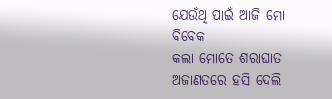ଯେଉଁଥି ପାଇଁ ଆଜି ମୋ ବିବେକ
କଲା ମୋତେ ଶରାଘାତ
ଅଜାଣତରେ ହସି ଦେଲି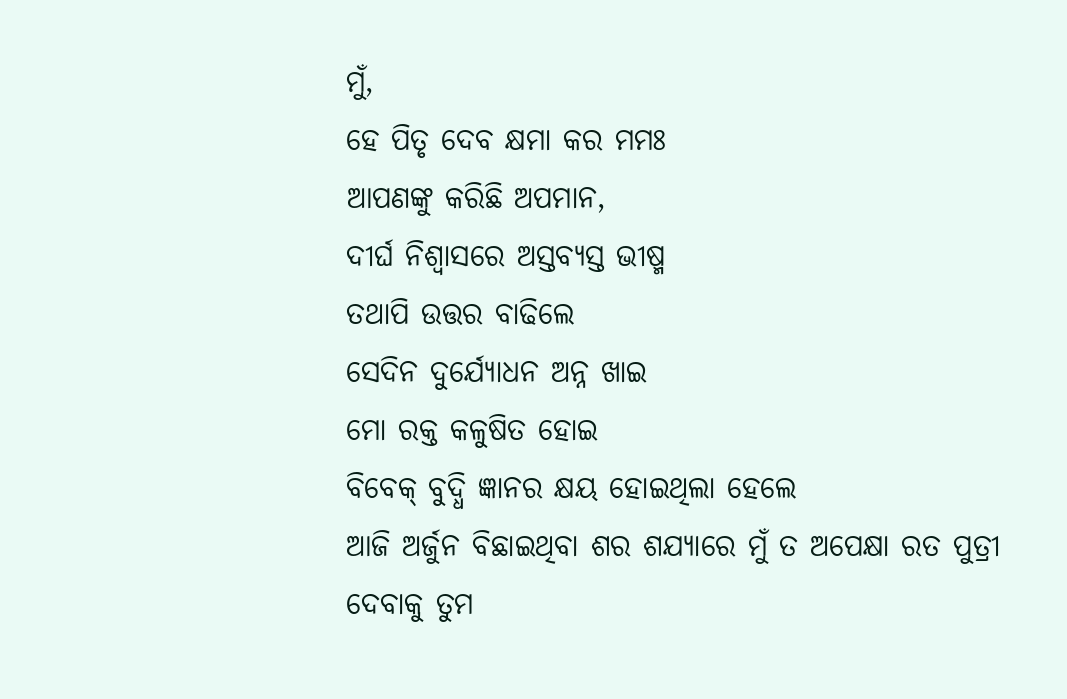ମୁଁ,
ହେ ପିତୃ ଦେବ କ୍ଷମା କର ମମଃ
ଆପଣଙ୍କୁ କରିଛି ଅପମାନ,
ଦୀର୍ଘ ନିଶ୍ୱାସରେ ଅସ୍ତବ୍ଯସ୍ତ ଭୀଷ୍ମ
ତଥାପି ଉତ୍ତର ବାଢିଲେ
ସେଦିନ ଦୁର୍ଯ୍ୟୋଧନ ଅନ୍ନ ଖାଇ
ମୋ ରକ୍ତ କଳୁଷିତ ହୋଇ
ବିବେକ୍ ବୁଦ୍ଧି ଜ୍ଞାନର କ୍ଷୟ ହୋଇଥିଲା ହେଲେ
ଆଜି ଅର୍ଜୁନ ବିଛାଇଥିବା ଶର ଶଯ୍ୟାରେ ମୁଁ ତ ଅପେକ୍ଷା ରତ ପୁତ୍ରୀ
ଦେବାକୁ ତୁମ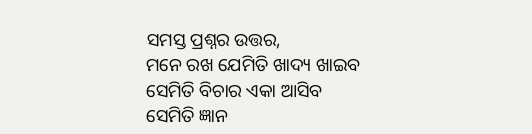ସମସ୍ତ ପ୍ରଶ୍ନର ଉତ୍ତର,
ମନେ ରଖ ଯେମିତି ଖାଦ୍ୟ ଖାଇବ
ସେମିତି ବିଚାର ଏକା ଆସିବ
ସେମିତି ଜ୍ଞାନ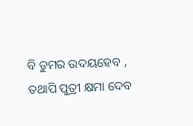ବି ତୁମର ଉଦୟହେବ ,
ତଥାପି ପୁତ୍ରୀ କ୍ଷମା ଦେବ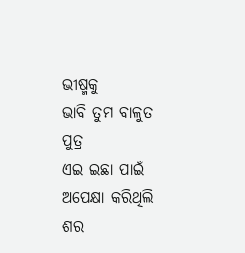ଭୀଷ୍ମକୁ
ଭାବି ତୁମ ବାଳୁତ ପୁତ୍ର
ଏଇ ଇଛା ପାଇଁ ଅପେକ୍ଷା କରିଥିଲି
ଶର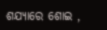ଶଯ୍ୟାରେ ଶୋଇ ,